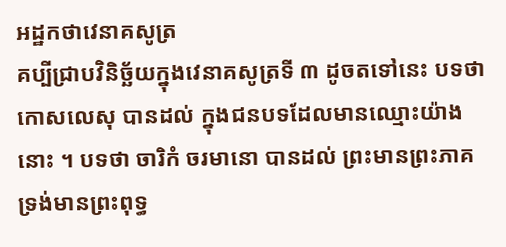អដ្ឋកថាវេនាគសូត្រ
គប្បីជ្រាបវិនិច្ឆ័យក្នុងវេនាគសូត្រទី ៣ ដូចតទៅនេះ បទថា កោសលេសុ បានដល់ ក្នុងជនបទដែលមានឈ្មោះយ៉ាងនោះ ។ បទថា ចារិកំ ចរមានោ បានដល់ ព្រះមានព្រះភាគទ្រង់មានព្រះពុទ្ធ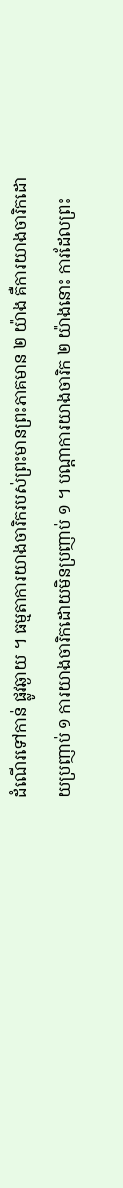ដំណើរទៅកាន់ ផ្លូវឆ្ងាយ ។ ធម្មតាការយាងចារិករបស់ព្រះមានព្រះភាគមាន ២ យ៉ាង គឺការយាងចារិកដោយប្រញាប់ ១ ការយាងចារិកដោយមិនប្រញាប់ ១ ។ បណ្តាការយាងចារិក ២ យ៉ាងនោះ ការដែលព្រះ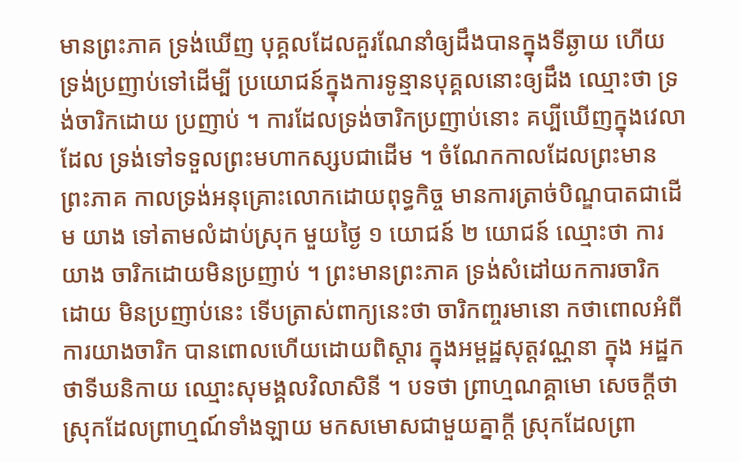មានព្រះភាគ ទ្រង់ឃើញ បុគ្គលដែលគួរណែនាំឲ្យដឹងបានក្នុងទីឆ្ងាយ ហើយទ្រង់ប្រញាប់ទៅដើម្បី ប្រយោជន៍ក្នុងការទូន្មានបុគ្គលនោះឲ្យដឹង ឈ្មោះថា ទ្រង់ចារិកដោយ ប្រញាប់ ។ ការដែលទ្រង់ចារិកប្រញាប់នោះ គប្បីឃើញក្នុងវេលាដែល ទ្រង់ទៅទទួលព្រះមហាកស្សបជាដើម ។ ចំណែកកាលដែលព្រះមានព្រះភាគ កាលទ្រង់អនុគ្រោះលោកដោយពុទ្ធកិច្ច មានការត្រាច់បិណ្ឌបាតជាដើម យាង ទៅតាមលំដាប់ស្រុក មួយថ្ងៃ ១ យោជន៍ ២ យោជន៍ ឈ្មោះថា ការយាង ចារិកដោយមិនប្រញាប់ ។ ព្រះមានព្រះភាគ ទ្រង់សំដៅយកការចារិកដោយ មិនប្រញាប់នេះ ទើបត្រាស់ពាក្យនេះថា ចារិកញ្ចរមានោ កថាពោលអំពី ការយាងចារិក បានពោលហើយដោយពិស្តារ ក្នុងអម្ពដ្ឋសុត្តវណ្ណនា ក្នុង អដ្ឋកថាទីឃនិកាយ ឈ្មោះសុមង្គលវិលាសិនី ។ បទថា ព្រាហ្មណគ្គាមោ សេចក្តីថា ស្រុកដែលព្រាហ្មណ៍ទាំងឡាយ មកសមោសជាមួយគ្នាក្តី ស្រុកដែលព្រា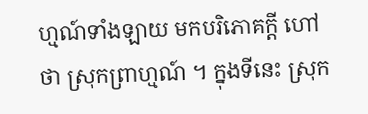ហ្មណ៍ទាំងឡាយ មកបរិភោគក្តី ហៅថា ស្រុកព្រាហ្មណ៍ ។ ក្នុងទីនេះ ស្រុក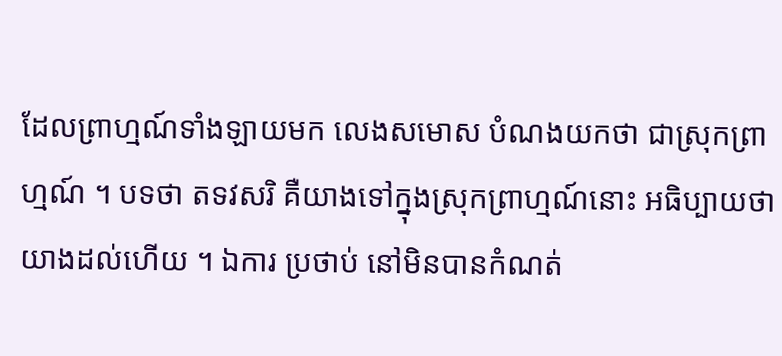ដែលព្រាហ្មណ៍ទាំងឡាយមក លេងសមោស បំណងយកថា ជាស្រុកព្រាហ្មណ៍ ។ បទថា តទវសរិ គឺយាងទៅក្នុងស្រុកព្រាហ្មណ៍នោះ អធិប្បាយថា យាងដល់ហើយ ។ ឯការ ប្រថាប់ នៅមិនបានកំណត់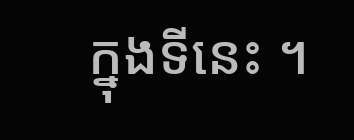ក្នុងទីនេះ ។